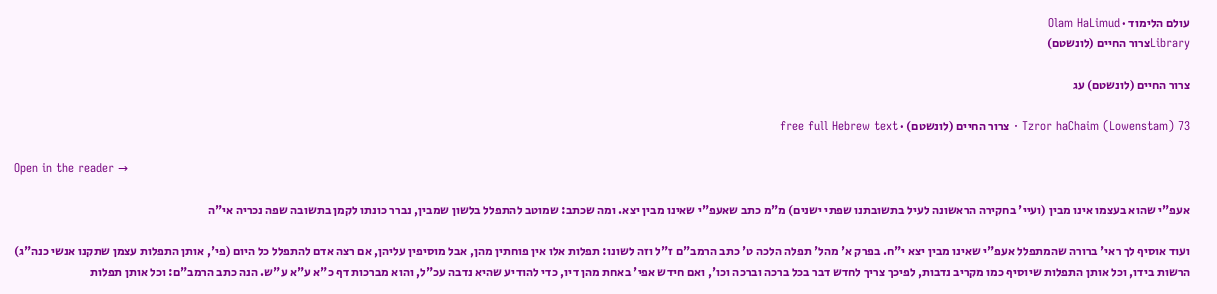עולם הלימוד · Olam HaLimud
Libraryצרור החיים (לונשטם)

צרור החיים (לונשטם) עג

Tzror haChaim (Lowenstam) 73 · צרור החיים (לונשטם) · free full Hebrew text

Open in the reader →

אעפ"י שהוא בעצמו אינו מבין (ועיי' בחקירה הראשונה לעיל בתשובתנו שפתי ישנים) מ"מ כתב שאעפ"י שאינו מבין יצא. ומה שכתב: שמוטב להתפלל בלשון שמבין, נברר כונתו לקמן בתשובה שפה נכריה אי"ה

ועוד אוסיף לך ראי' ברורה שהמתפלל אעפ"י שאינו מבין יצא י"ח. בפרק א' מהל' תפלה הלכה ט' כתב הרמב"ם ז"ל וזה לשונו: תפלות אלו אין פוחתין מהן, אבל מוסיפין עליהן, אם רצה אדם להתפלל כל היום (פי', אותן התפלות עצמן שתקנו אנשי כנה"ג) הרשות בידו, וכל אותן התפלות שיוסיף כמו מקריב נדבות, לפיכך צריך לחדש דבר בכל ברכה וברכה וכו', ואם חידש אפי' באחת מהן דיו, כדי להודיע שהיא נדבה עכ"ל, והוא מברכות דף כ"א ע"א ע"ש. הנה כתב הרמב"ם: וכל אותן תפלות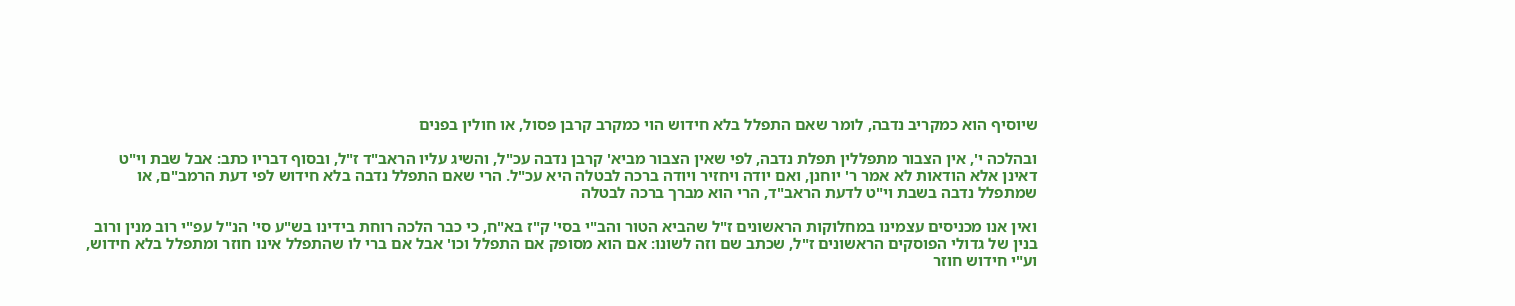שיוסיף הוא כמקריב נדבה, לומר שאם התפלל בלא חידוש הוי כמקרב קרבן פסול, או חולין בפנים

ובהלכה י', אין הצבור מתפללין תפלת נדבה, לפי שאין הצבור מביא' קרבן נדבה עכ"ל, והשיג עליו הראב"ד ז"ל, ובסוף דבריו כתב: אבל שבת וי"ט דאינן אלא הודאות לא אמר ר' יוחנן, ואם יודה ויחזיר ויודה ברכה לבטלה היא עכ"ל. הרי שאם התפלל נדבה בלא חידוש לפי דעת הרמב"ם, או שמתפלל נדבה בשבת וי"ט לדעת הראב"ד, הרי הוא מברך ברכה לבטלה

ואין אנו מכניסים עצמינו במחלוקות הראשונים ז"ל שהביא הטור והב"י בסי' ק"ז בא"ח, כי כבר הלכה רוחת בידינו בש"ע סי' הנ"ל עפ"י רוב מנין ורוב בנין של גדולי הפוסקים הראשונים ז"ל, שכתב שם וזה לשונו: אם הוא מסופק אם התפלל וכו' אבל אם ברי לו שהתפלל אינו חוזר ומתפלל בלא חידוש, וע"י חידוש חוזר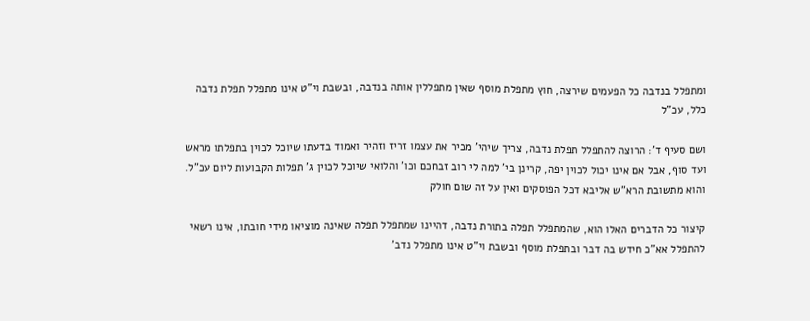ומתפלל בנדבה כל הפעמים שירצה, חוץ מתפלת מוסף שאין מתפללין אותה בנדבה, ובשבת וי"ט אינו מתפלל תפלת נדבה כלל, עכ"ל

ושם סעיף ד': הרוצה להתפלל תפלת נדבה, צריך שיהי' מכיר את עצמו זריז וזהיר ואמוד בדעתו שיוכל לכוין בתפלתו מראש ועד סוף, אבל אם אינו יכול לכוין יפה, קרינן בי' למה לי רוב זבחכם וכו' והלואי שיוכל לכוין ג' תפלות הקבועות ליום עכ"ל. והוא מתשובת הרא"ש אליבא דכל הפוסקים ואין על זה שום חולק

קיצור כל הדברים האלו הוא, שהמתפלל תפלה בתורת נדבה, דהיינו שמתפלל תפלה שאינה מוציאו מידי חובתו, אינו רשאי להתפלל אא"כ חידש בה דבר ובתפלת מוסף ובשבת וי"ט אינו מתפלל נדב'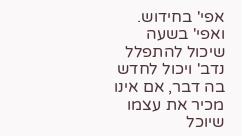אפי' בחידוש. ואפי' בשעה שיכול להתפלל נדב' ויכול לחדש בה דבר, אם אינו מכיר את עצמו שיוכל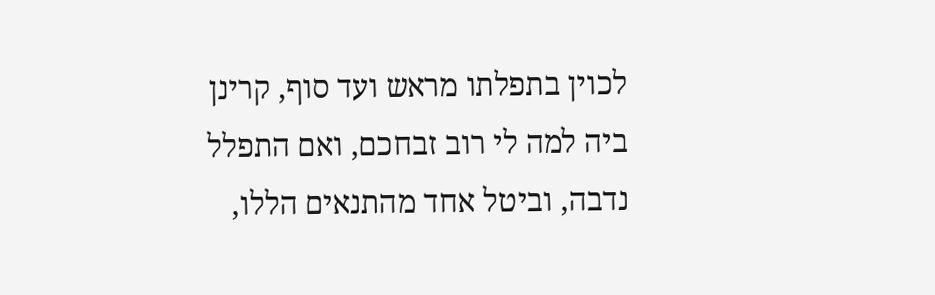לכוין בתפלתו מראש ועד סוף, קרינן ביה למה לי רוב זבחכם, ואם התפלל נדבה, וביטל אחד מהתנאים הללו,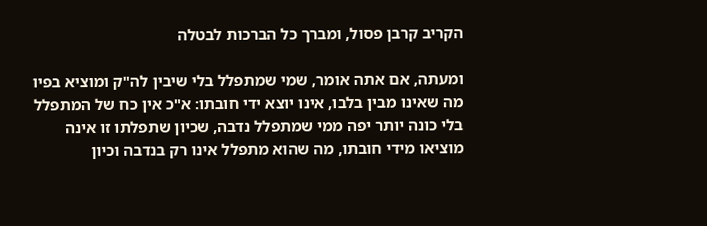הקריב קרבן פסול, ומברך כל הברכות לבטלה

ומעתה, אם אתה אומר, שמי שמתפלל בלי שיבין לה"ק ומוציא בפיו מה שאינו מבין בלבו, אינו יוצא ידי חובתו: א"כ אין כח של המתפלל בלי כונה יותר יפה ממי שמתפלל נדבה, שכיון שתפלתו זו אינה מוציאו מידי חובתו, מה שהוא מתפלל אינו רק בנדבה וכיון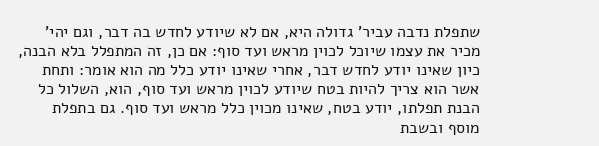שתפלת נדבה עביר' גדולה היא, אם לא שיודע לחדש בה דבר, וגם יהי' מכיר את עצמו שיוכל לכוין מראש ועד סוף: אם כן, זה המתפלל בלא הבנה, כיון שאינו יודע לחדש דבר, אחרי שאינו יודע כלל מה הוא אומר: ותחת אשר הוא צריך להיות בטח שיודע לכוין מראש ועד סוף, הוא, השלול כל הבנת תפלתו, יודע בטח, שאינו מכוין כלל מראש ועד סוף. גם בתפלת מוסף ובשבת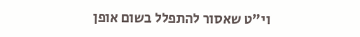וי"ט שאסור להתפלל בשום אופן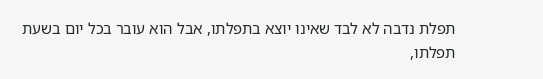תפלת נדבה לא לבד שאינו יוצא בתפלתו, אבל הוא עובר בכל יום בשעת תפלתו,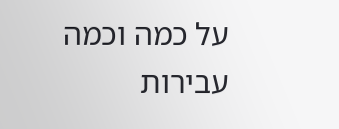על כמה וכמה עבירות